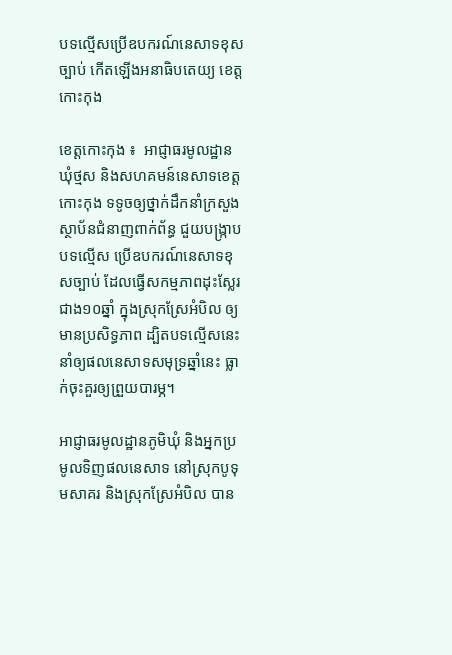បទល្មើសប្រើឧបករណ៍នេសាទខុសច្បាប់ កើតឡើងអនាធិបតេយ្យ ខេត្តកោះកុង

ខេត្តកោះកុង ៖  អាជ្ញាធរមូលដ្ឋានឃុំថ្មស និងសហគមន៍នេសាទខេត្តកោះកុង ទទូចឲ្យថ្នាក់ដឹកនាំក្រសួងស្ថាប័នជំនាញពាក់ព័ន្ធ ជួយបង្ក្រាបបទល្មើស ប្រើឧបករណ៍នេសាទខុសច្បាប់ ដែលធ្វើសកម្មភាពដុះស្លែរជាង១០ឆ្នាំ ក្នុងស្រុកស្រែអំបិល ឲ្យមានប្រសិទ្ធភាព ដ្បិតបទល្មើសនេះ នាំឲ្យផលនេសាទសមុទ្រឆ្នាំនេះ ធ្លាក់ចុះគួរឲ្យព្រួយបារម្ភ។

អាជ្ញាធរមូលដ្ឋានភូមិឃុំ និងអ្នកប្រមូលទិញផលនេសាទ នៅស្រុកបូទុមសាគរ និងស្រុកស្រែអំបិល បាន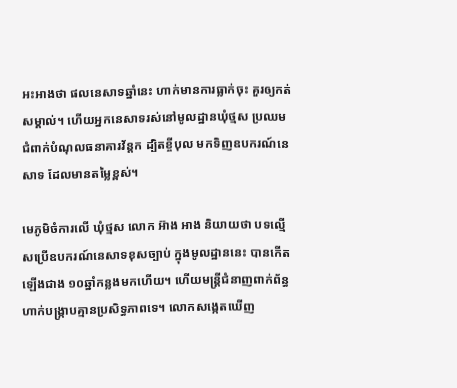អះអាងថា ផលនេសាទឆ្នាំនេះ ហាក់មានការធ្លាក់ចុះ គួរឲ្យកត់សម្គាល់។ ហើយអ្នកនេសាទរស់នៅមូលដ្ឋានឃុំថ្មស ប្រឈមជំពាក់បំណុលធនាគារវ័ន្តក ដ្បិតខ្ចីបុល មកទិញឧបករណ៍នេសាទ ដែលមានតម្លៃខ្ពស់។

មេភូមិចំការលើ ឃុំថ្មស លោក អ៊ាង អាង និយាយថា បទល្មើសប្រើឧបករណ៍នេសាទខុសច្បាប់ ក្នុងមូលដ្ឋាននេះ បានកើតឡើងជាង ១០ឆ្នាំកន្លងមកហើយ។ ហើយមន្ត្រីជំនាញពាក់ព័ន្ធ ហាក់បង្ក្រាបគ្មានប្រសិទ្ធភាពទេ។ លោកសង្កេតឃើញ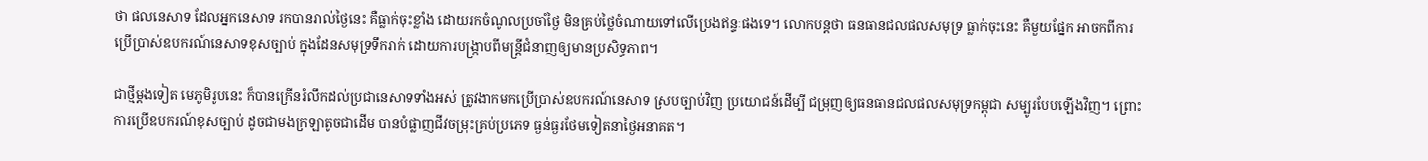ថា ផលនេសាទ ដែលអ្នកនេសាទ រកបានរាល់ថ្ងៃនេះ គឺធ្លាក់ចុះខ្លាំង ដោយរកចំណូលប្រចាំថ្ងៃ មិនគ្រប់ថ្លៃចំណាយទៅលើប្រេងឥន្ទៈផងទេ។ លោកបន្តថា ធនធានជលផលសមុទ្រ ធ្លាក់ចុះនេះ គឺមួយផ្នែក អាចកពីការប្រើប្រាស់ឧបករណ៍នេសាទខុសច្បាប់ ក្នុងដែនសមុទ្រទឹករាក់ ដោយការបង្ក្រាបពីមន្ត្រីជំនាញឲ្យមានប្រសិទ្ធភាព។

ជាថ្មីម្តងទៀត មេភូមិរូបនេះ ក៏បានក្រើនរំលឹកដល់ប្រជានេសាទទាំងអស់ ត្រូវងាកមកប្រើប្រាស់ឧបករណ៍នេសាទ ស្របច្បាប់វិញ ប្រយោជន៍ដើម្បី ជម្រុញឲ្យធនធានជលផលសមុទ្រកម្ពុជា សម្បូរបែបឡើងវិញ។ ព្រោះការប្រើឧបករណ៍ខុសច្បាប់ ដូចជាមងក្រឡាតូចជាដើម បានបំផ្លាញជីវចម្រុះគ្រប់ប្រភេទ ធ្ងន់ធ្ងរថែមទៀតនាថ្ងៃអនាគត។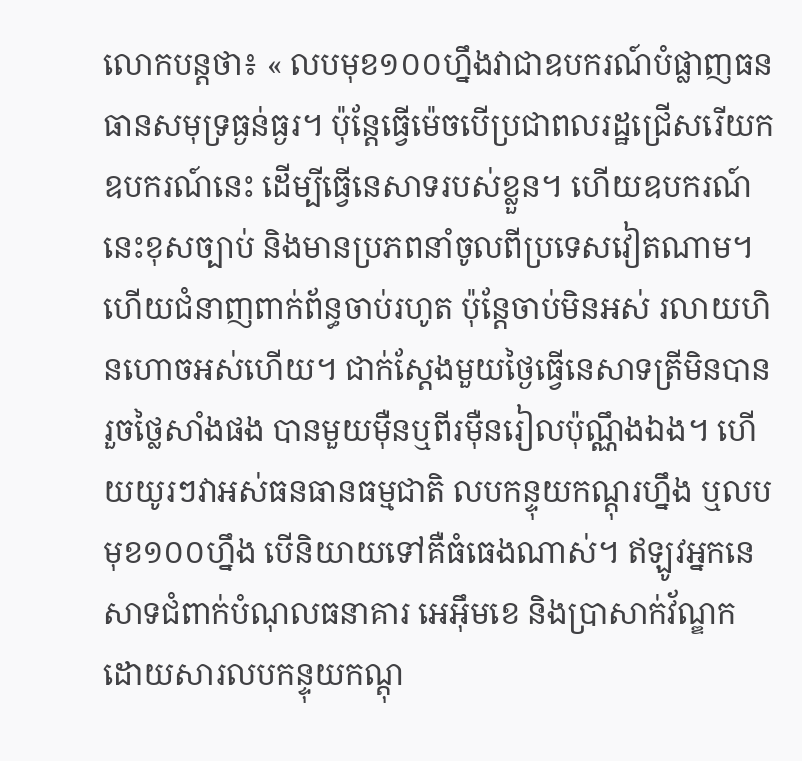លោកបន្តថា៖ « លបមុខ១០០ហ្នឹងវាជាឧបករណ៍បំផ្លាញធនធានសមុទ្រធ្ងន់ធ្ងរ។ ប៉ុន្តែធ្វើម៉េចបើប្រជាពលរដ្ឋជ្រើសរើយកឧបករណ៍នេះ ដើម្បីធ្វើនេសាទរបស់ខ្លួន។ ហើយឧបករណ៍នេះខុសច្បាប់ និងមានប្រភពនាំចូលពីប្រទេសវៀតណាម។ ហើយជំនាញពាក់ព័ន្ធចាប់រហូត ប៉ុន្តែចាប់មិនអស់ រលាយហិនហោចអស់ហើយ។ ជាក់ស្តែងមួយថ្ងៃធ្វើនេសាទត្រីមិនបានរួចថ្លៃសាំងផង បានមួយម៉ឺនឬពីរម៉ឺនរៀលប៉ុណ្ណឹងឯង។ ហើយយូរៗវាអស់ធនធានធម្មជាតិ លបកន្ទុយកណ្តុរហ្នឹង ឬលបមុខ១០០ហ្នឹង បើនិយាយទៅគឺធំធេងណាស់។ ឥឡូវអ្នកនេសាទជំពាក់បំណុលធនាគារ អេអ៊ឹមខេ និងប្រាសាក់វ័ណ្ឌក ដោយសារលបកន្ទុយកណ្តុ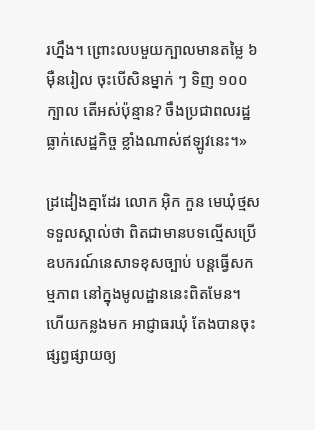រហ្នឹង។ ព្រោះលបមួយក្បាលមានតម្លៃ ៦ម៉ឺនរៀល ចុះបើសិនម្នាក់ ៗ ទិញ ១០០ក្បាល តើអស់ប៉ុន្មាន? ចឹងប្រជាពលរដ្ឋធ្លាក់សេដ្ឋកិច្ច ខ្លាំងណាស់ឥឡូវនេះ។»

ដ្រដៀងគ្នាដែរ លោក អ៊ិក កួន មេឃុំថ្មស ទទួលស្គាល់ថា ពិតជាមានបទល្មើសប្រើឧបករណ៍នេសាទខុសច្បាប់ បន្តធ្វើសកម្មភាព នៅក្នុងមូលដ្ឋាននេះពិតមែន។ ហើយកន្លងមក អាជ្ញាធរឃុំ តែងបានចុះផ្សព្វផ្សាយឲ្យ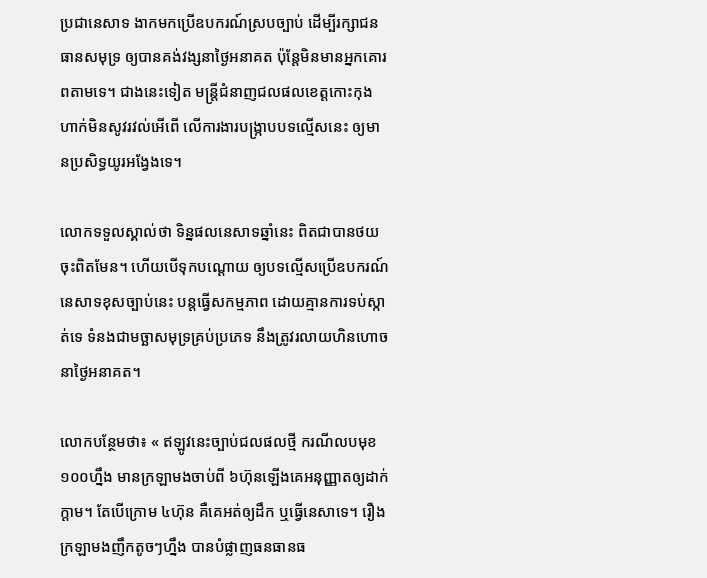ប្រជានេសាទ ងាកមកប្រើឧបករណ៍ស្របច្បាប់ ដើម្បីរក្សាជនធានសមុទ្រ ឲ្យបានគង់វង្សនាថ្ងៃអនាគត ប៉ុន្តែមិនមានអ្នកគោរពតាមទេ។ ជាងនេះទៀត មន្ត្រីជំនាញជលផលខេត្តកោះកុង ហាក់មិនសូវរវល់អើពើ លើការងារបង្ក្រាបបទល្មើសនេះ ឲ្យមានប្រសិទ្ធយូរអង្វែងទេ។

លោកទទួលស្គាល់ថា ទិន្នផលនេសាទឆ្នាំនេះ ពិតជាបានថយចុះពិតមែន។ ហើយបើទុកបណ្តោយ ឲ្យបទល្មើសប្រើឧបករណ៍នេសាទខុសច្បាប់នេះ បន្តធ្វើសកម្មភាព ដោយគ្មានការទប់ស្កាត់ទេ ទំនងជាមច្ឆាសមុទ្រគ្រប់ប្រភេទ នឹងត្រូវរលាយហិនហោចនាថ្ងៃអនាគត។

លោកបន្ថែមថា៖ « ឥឡូវនេះច្បាប់ជលផលថ្មី ករណីលបមុខ១០០ហ្នឹង មានក្រឡាមងចាប់ពី ៦ហ៊ុនឡើងគេអនុញ្ញាតឲ្យដាក់ក្តាម។ តែបើក្រោម ៤ហ៊ុន គឺគេអត់ឲ្យដឹក ឬធ្វើនេសាទេ។ រឿងក្រឡាមងញឹកតូចៗហ្នឹង បានបំផ្លាញធនធានធ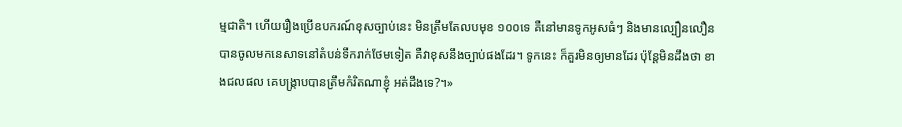ម្មជាតិ។ ហើយរឿងប្រើឧបករណ៍ខុសច្បាប់នេះ មិនត្រឹមតែលបមុខ ១០០ទេ គឺនៅមានទូកអូសធំៗ និងមានល្បឿនលឿន បានចូលមកនេសាទនៅតំបន់ទឹករាក់ថែមទៀត គឺវាខុសនឹងច្បាប់ផងដែរ។ ទូកនេះ ក៏គួរមិនឲ្យមានដែរ ប៉ុន្តែមិនដឹងថា ខាងជលផល គេបង្ក្រាបបានត្រឹមកំរិតណាខ្ញុំ អត់ដឹងទេ?។»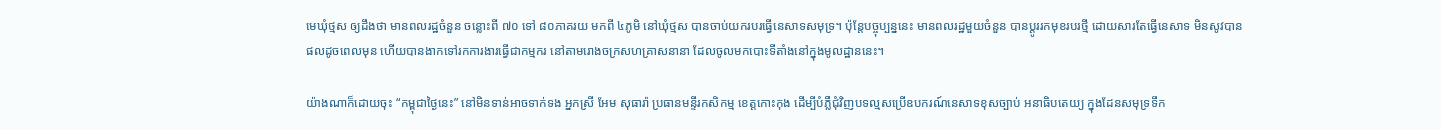មេឃុំថ្មស ឲ្យដឹងថា មានពលរដ្ឋចំនួន ចន្លោះពី ៧០ ទៅ ៨០ភាគរយ មកពី ៤ភូមិ នៅឃុំថ្មស បានចាប់យករបរធ្វើនេសាទសមុទ្រ។ ប៉ុន្តែបច្ចុប្បន្ននេះ មានពលរដ្ឋមួយចំនួន បានប្តូររកមុខរបរថ្មី ដោយសារតែធ្វើនេសាទ មិនសូវបានផលដូចពេលមុន ហើយបានងាកទៅរកការងារធ្វើជាកម្មករ នៅតាមរោងចក្រសហគ្រាសនានា ដែលចូលមកបោះទីតាំងនៅក្នុងមូលដ្ឋាននេះ។

យ៉ាងណាក៏ដោយចុះ “កម្ពុជាថ្ងៃនេះ” នៅមិនទាន់អាចទាក់ទង អ្នកស្រី អែម សុធារ៉ា ប្រធានមន្ទីរកសិកម្ម ខេត្តកោះកុង ដើម្បីបំភ្លឺជុំវិញបទល្មសប្រើឧបករណ៍នេសាទខុសច្បាប់ អនាធិបតេយ្យ ក្នុងដែនសមុទ្រទឹក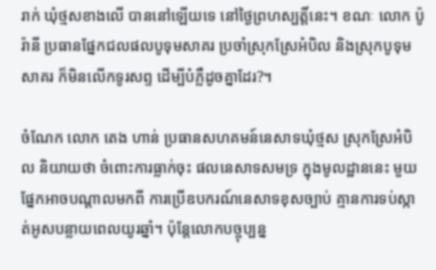រាក់ ឃុំថ្មសខាងលើ បាននៅឡើយទេ នៅថ្ងៃព្រហស្បត្តិ៍នេះ។ ខណៈ លោក ប៉ូ រ៉ានី ប្រធានផ្នែកជលផលបូទុមសាគរ ប្រចាំស្រុកស្រែអំបិល និងស្រុកបូទុមសាគរ ក៏មិនលើកទូរសព្ទ ដើម្បីបំភ្លឺដូចគ្នាដែរ?។

ចំណែក លោក តេង ហាន់ ប្រធានសហគមន៍នេសាទឃុំថ្មស ស្រុកស្រែអំបិល និយាយថា ចំពោះការធ្លាក់ចុះ ផលនេសាទសមទ្រ ក្នុងមូលដ្ឋាននេះ មួយផ្នែកអាចបណ្តាលមកពី ការប្រើឧបករណ៍នេសាទខុសច្បាប់ គ្មានការទប់ស្កាត់អូសបន្លាយពេលយូរឆ្នាំ។ ប៉ុន្តែលោកបច្ចុប្បន្ន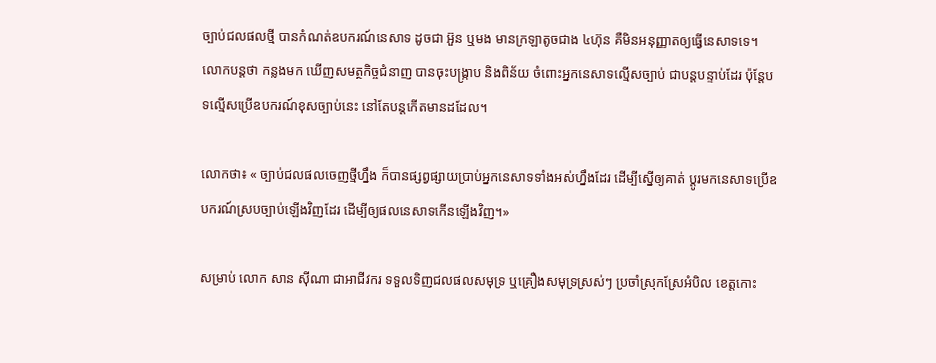ច្បាប់ជលផលថ្មី បានកំណត់ឧបករណ៍នេសាទ ដូចជា អ៊ួន ឬមង មានក្រឡាតូចជាង ៤ហ៊ុន គឺមិនអនុញ្ញាតឲ្យធ្វើនេសាទទេ។ លោកបន្តថា កន្លងមក ឃើញសមត្ថកិច្ចជំនាញ បានចុះបង្ក្រាប និងពិន័យ ចំពោះអ្នកនេសាទល្មើសច្បាប់ ជាបន្តបន្ទាប់ដែរ ប៉ុន្តែបទល្មើសប្រើឧបករណ៍ខុសច្បាប់នេះ នៅតែបន្តកើតមានដដែល។

លោកថា៖ « ច្បាប់ជលផលចេញថ្មីហ្នឹង ក៏បានផ្សព្វផ្សាយប្រាប់អ្នកនេសាទទាំងអស់ហ្នឹងដែរ ដើម្បីស្នើឲ្យគាត់ ប្តូរមកនេសាទប្រើឧបករណ៍ស្របច្បាប់ឡើងវិញដែរ ដើម្បីឲ្យផលនេសាទកើនឡើងវិញ។»

សម្រាប់ លោក សាន ស៊ីណា ជាអាជីវករ ទទួលទិញជលផលសមុទ្រ ឬគ្រឿងសមុទ្រស្រស់ៗ ប្រចាំស្រុកស្រែអំបិល ខេត្តកោះ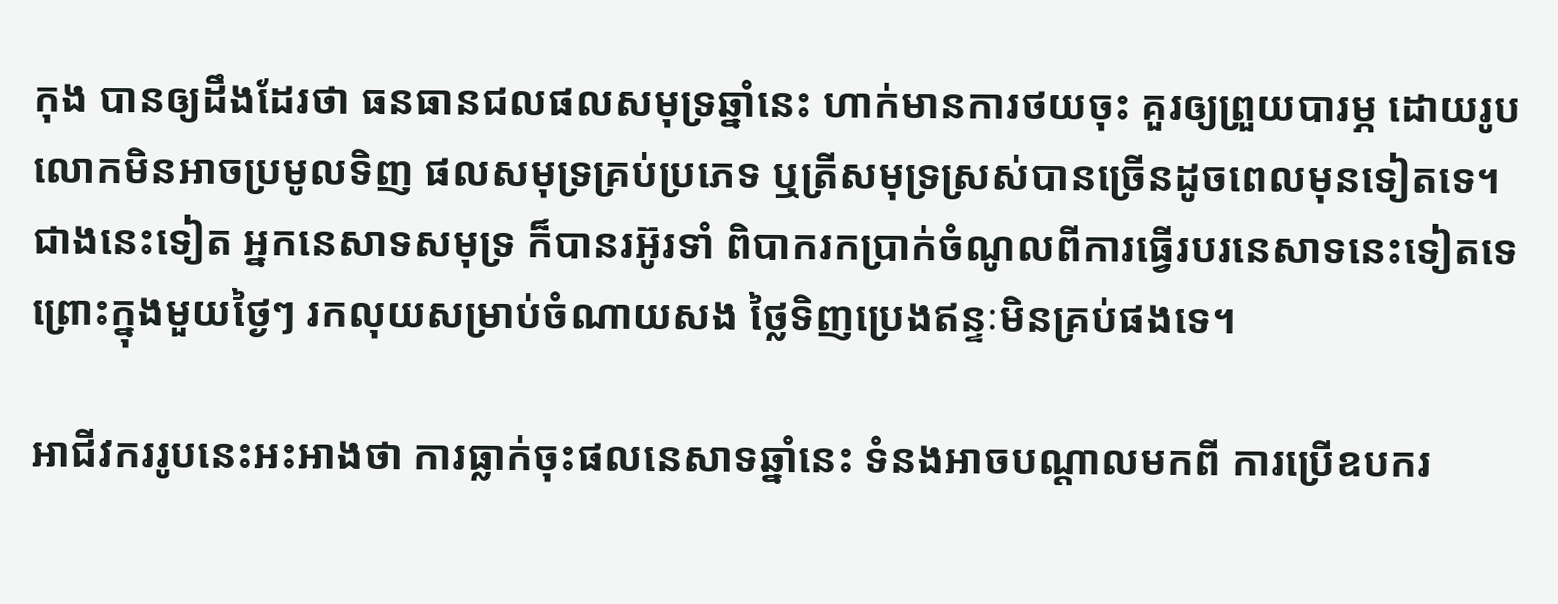កុង បានឲ្យដឹងដែរថា ធនធានជលផលសមុទ្រឆ្នាំនេះ ហាក់មានការថយចុះ គួរឲ្យព្រួយបារម្ភ ដោយរូបលោកមិនអាចប្រមូលទិញ ផលសមុទ្រគ្រប់ប្រភេទ ឬត្រីសមុទ្រស្រស់បានច្រើនដូចពេលមុនទៀតទេ។ ជាងនេះទៀត អ្នកនេសាទសមុទ្រ ក៏បានរអ៊ូរទាំ ពិបាករកប្រាក់ចំណូលពីការធ្វើរបរនេសាទនេះទៀតទេ ព្រោះក្នុងមួយថ្ងៃៗ រកលុយសម្រាប់ចំណាយសង ថ្លៃទិញប្រេងឥន្ទៈមិនគ្រប់ផងទេ។

អាជីវកររូបនេះអះអាងថា ការធ្លាក់ចុះផលនេសាទឆ្នាំនេះ ទំនងអាចបណ្តាលមកពី ការប្រើឧបករ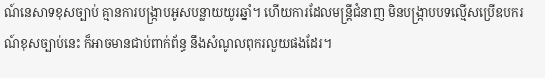ណ៍នេសាទខុសច្បាប់ គ្មានការបង្ក្រាបអូសបន្លាយយូរឆ្នាំ។ ហើយការដែលមន្ត្រីជំនាញ មិនបង្ក្រាបបទល្មើសប្រើឧបករណ៍ខុសច្បាប់នេះ ក៏អាចមានជាប់ពាក់ព័ន្ធ នឹងសំណូលពុករលួយផងដែរ។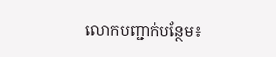លោកបញ្ជាក់បន្ថែម៖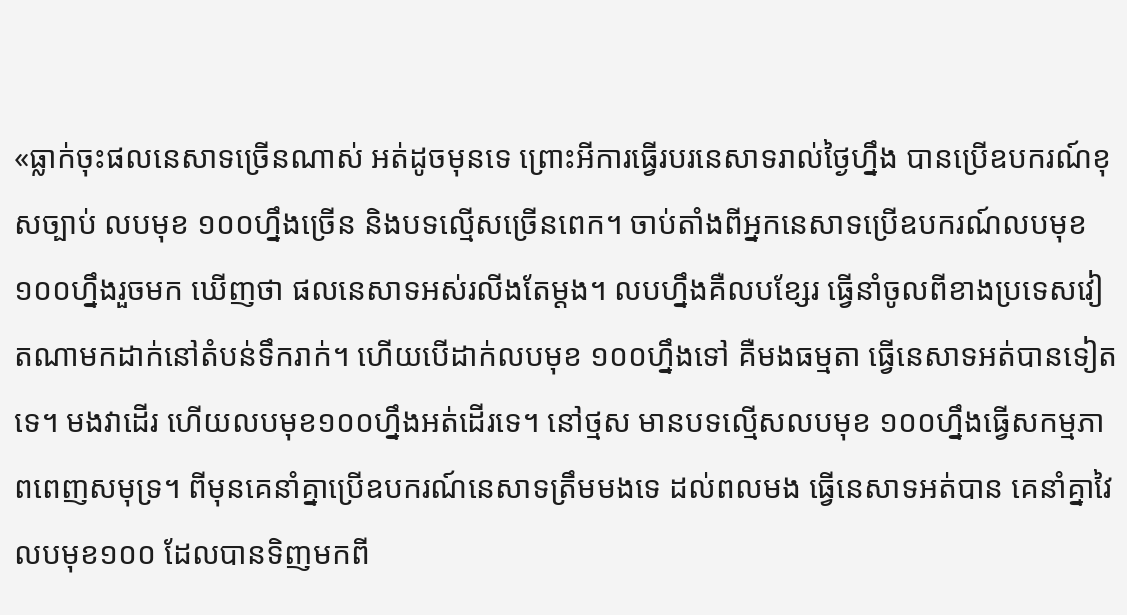«ធ្លាក់ចុះផលនេសាទច្រើនណាស់ អត់ដូចមុនទេ ព្រោះអីការធ្វើរបរនេសាទរាល់ថ្ងៃហ្នឹង បានប្រើឧបករណ៍ខុសច្បាប់ លបមុខ ១០០ហ្នឹងច្រើន និងបទល្មើសច្រើនពេក។ ចាប់តាំងពីអ្នកនេសាទប្រើឧបករណ៍លបមុខ ១០០ហ្នឹងរួចមក ឃើញថា ផលនេសាទអស់រលីងតែម្តង។ លបហ្នឹងគឺលបខ្សែរ ធ្វើនាំចូលពីខាងប្រទេសវៀតណាមកដាក់នៅតំបន់ទឹករាក់។ ហើយបើដាក់លបមុខ ១០០ហ្នឹងទៅ គឺមងធម្មតា ធ្វើនេសាទអត់បានទៀតទេ។ មងវាដើរ ហើយលបមុខ១០០ហ្នឹងអត់ដើរទេ។ នៅថ្មស មានបទល្មើសលបមុខ ១០០ហ្នឹងធ្វើសកម្មភាពពេញសមុទ្រ។ ពីមុនគេនាំគ្នាប្រើឧបករណ៍នេសាទត្រឹមមងទេ ដល់ពលមង ធ្វើនេសាទអត់បាន គេនាំគ្នាវៃលបមុខ១០០ ដែលបានទិញមកពី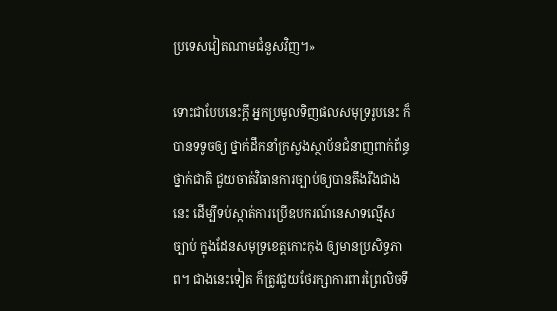ប្រទេសវៀតណាមជំនួសវិញ។»

ទោះជាបែបនេះក្តី អ្នកប្រមូលទិញផលសមុទ្ររូបនេះ ក៏បានទទូចឲ្យ ថ្នាក់ដឹកនាំក្រសួងស្ថាប័នជំនាញពាក់ព័ន្ធថ្នាក់ជាតិ ជួយចាត់វិធានការច្បាប់ឲ្យបានតឹងរឹងជាងនេះ ដើម្បីទប់ស្កាត់ការប្រើឧបករណ៍នេសាទល្មើសច្បាប់ ក្នុងដែនសមុទ្រខេត្តកោះកុង ឲ្យមានប្រសិទ្ធភាព។ ជាងនេះទៀត ក៏ត្រូវជួយថែរក្សាការពារព្រៃលិចទឹ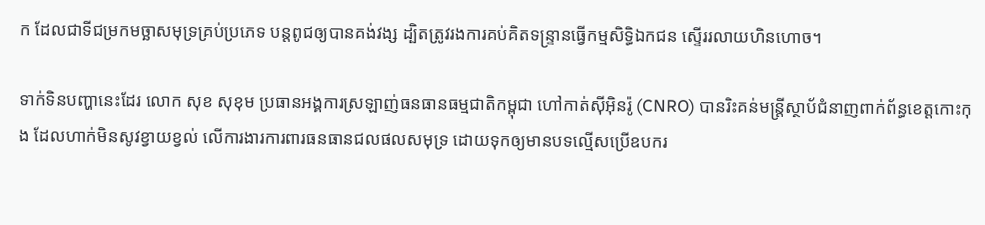ក ដែលជាទីជម្រកមច្ឆាសមុទ្រគ្រប់ប្រភេទ បន្តពូជឲ្យបានគង់វង្ស ដ្បិតត្រូវរងការគប់គិតទន្ទ្រានធ្វើកម្មសិទ្ធិឯកជន ស្ទើររលាយហិនហោច។

ទាក់ទិនបញ្ហានេះដែរ លោក សុខ សុខុម ប្រធានអង្គការស្រឡាញ់ធនធានធម្មជាតិកម្ពុជា ហៅកាត់ស៊ីអ៊ិនរ៉ូ (CNRO) បានរិះគន់មន្ត្រីស្ថាប័ជំនាញពាក់ព័ន្ធខេត្តកោះកុង ដែលហាក់មិនសូវខ្វាយខ្វល់ លើការងារការពារធនធានជលផលសមុទ្រ ដោយទុកឲ្យមានបទល្មើសប្រើឧបករ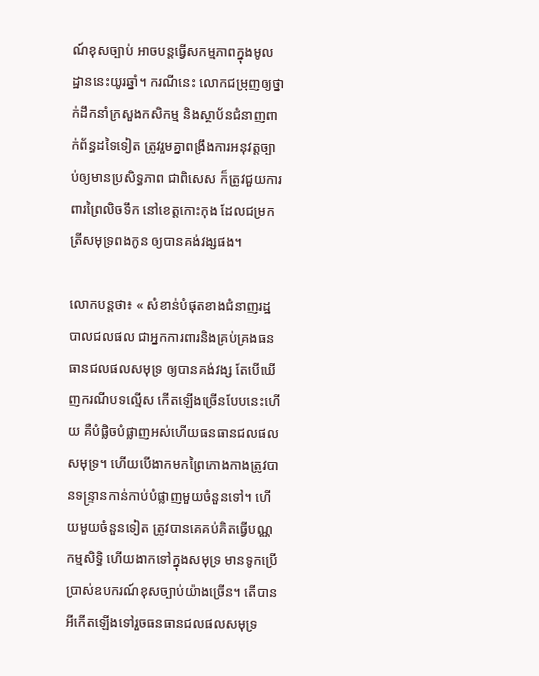ណ៍ខុសច្បាប់ អាចបន្តធ្វើសកម្មភាពក្នុងមូលដ្ឋាននេះយូរឆ្នាំ។ ករណីនេះ លោកជម្រុញឲ្យថ្នាក់ដឹកនាំក្រសួងកសិកម្ម និងស្ថាប័នជំនាញពាក់ព័ន្ធដទៃទៀត ត្រូវរួមគ្នាពង្រឹងការអនុវត្តច្បាប់ឲ្យមានប្រសិទ្ធភាព ជាពិសេស ក៏ត្រូវជួយការពារព្រៃលិចទឹក នៅខេត្តកោះកុង ដែលជម្រកត្រីសមុទ្រពងកូន ឲ្យបានគង់វង្សផង។

លោកបន្តថា៖ « សំខាន់បំផុតខាងជំនាញរដ្ឋបាលជលផល ជាអ្នកការពារនិងគ្រប់គ្រងធនធានជលផលសមុទ្រ ឲ្យបានគង់វង្ស តែបើឃើញករណីបទល្មើស កើតឡើងច្រើនបែបនេះហើយ គឺបំផ្លិចបំផ្លាញអស់ហើយធនធានជលផលសមុទ្រ។ ហើយបើងាកមកព្រៃកោងកាងត្រូវបានទន្ទ្រានកាន់កាប់បំផ្លាញមួយចំនួនទៅ។ ហើយមួយចំនួនទៀត ត្រូវបានគេគប់គិតធ្វើបណ្ណកម្មសិទ្ធិ ហើយងាកទៅក្នុងសមុទ្រ មានទូកប្រើប្រាស់ឧបករណ៍ខុសច្បាប់យ៉ាងច្រើន។ តើបានអីកើតឡើងទៅរួចធនធានជលផលសមុទ្រ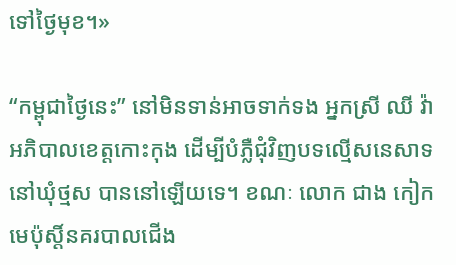ទៅថ្ងៃមុខ។»

“កម្ពុជាថ្ងៃនេះ” នៅមិនទាន់អាចទាក់ទង អ្នកស្រី ឈី វ៉ា អភិបាលខេត្តកោះកុង ដើម្បីបំភ្លឺជុំវិញបទល្មើសនេសាទនៅឃុំថ្មស បាននៅឡើយទេ។ ខណៈ លោក ជាង កៀក មេប៉ុស្តិ៍នគរបាលជើង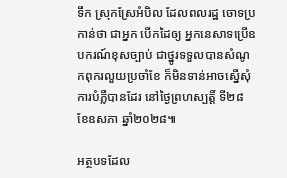ទឹក ស្រុកស្រែអំបិល ដែលពលរដ្ឋ ចោទប្រកាន់ថា ជាអ្នក បើកដៃឲ្យ អ្នកនេសាទប្រើឧបករណ៍ខុសច្បាប់ ជាថ្នូរទទួលបានសំណូកពុករលួយប្រចាំខែ ក៏មិនទាន់អាចស្នើសុំការបំភ្លឺបានដែរ នៅថ្ងៃព្រហស្បត្តិ៍ ទី២៨ ខែឧសភា ឆ្នាំ២០២៨៕

អត្ថបទដែល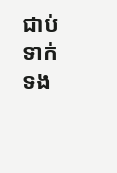ជាប់ទាក់ទង